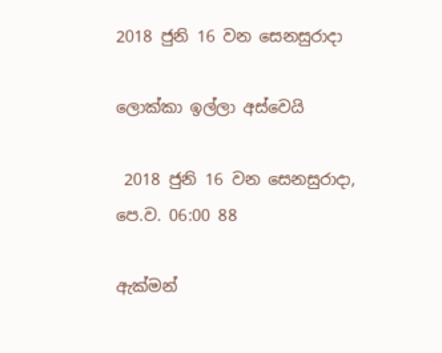2018 ජුනි 16 වන සෙනසුරාදා

ලොක්කා ඉල්ලා අස්වෙයි

 2018 ජුනි 16 වන සෙනසුරාදා, පෙ.ව. 06:00 88

ඇක්මන්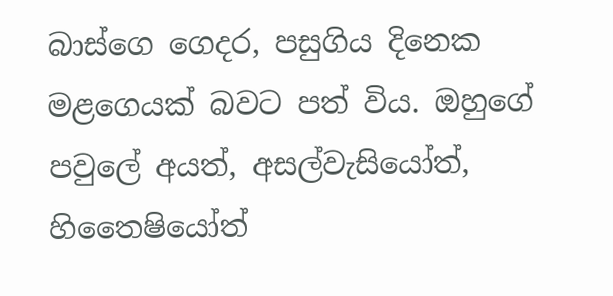බාස්ගෙ ගෙදර, පසුගිය දිනෙක මළගෙයක් බවට පත් විය. ඔහුගේ පවුලේ අයත්, අසල්වැසියෝත්, හිතෛෂියෝත්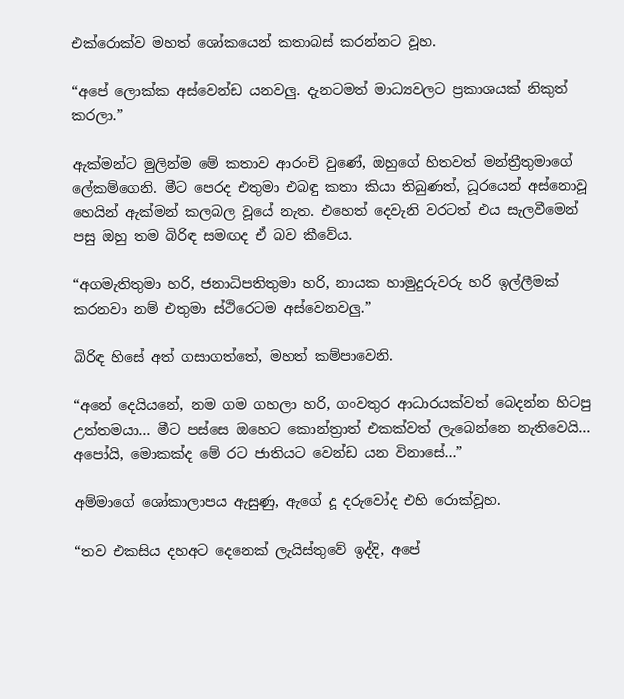එක්රොක්ව මහත් ශෝකයෙන් කතාබස් කරන්නට වූහ.

“අපේ ලොක්ක අස්වෙන්ඩ යනවලු. දැනටමත් මාධ්‍යවලට ප්‍රකාශයක් නිකුත් කරලා.”

ඇක්මන්ට මුලින්ම මේ කතාව ආරංචි වුණේ, ඔහුගේ හිතවත් මන්ත්‍රීතුමාගේ ලේකම්ගෙනි. මීට පෙරද එතුමා එබඳු කතා කියා තිබුණත්, ධූරයෙන් අස්නොවූ හෙයින් ඇක්මන් කලබල වූයේ නැත. එහෙත් දෙවැනි වරටත් එය සැලවීමෙන් පසු ඔහු තම බිරිඳ සමඟද ඒ බව කීවේය.

“අගමැතිතුමා හරි, ජනාධිපතිතුමා හරි, නායක හාමුදුරුවරු හරි ඉල්ලීමක් කරනවා නම් එතුමා ස්ථිරෙටම අස්වෙනවලු.”

බිරිඳ හිසේ අත් ගසාගත්තේ, මහත් කම්පාවෙනි.

“අනේ දෙයියනේ, නම ගම ගහලා හරි, ගංවතුර ආධාරයක්වත් බෙදන්න හිටපු උත්තමයා... මීට පස්සෙ ඔහෙට කොන්ත්‍රාත් එකක්වත් ලැබෙන්නෙ නැතිවෙයි... අපෝයි, මොකක්ද මේ රට ජාතියට වෙන්ඩ යන විනාසේ...”

අම්මාගේ ශෝකාලාපය ඇසුණු, ඇගේ දූ දරුවෝද එහි රොක්වූහ.

“තව එකසිය දහඅට දෙනෙක් ලැයිස්තුවේ ඉද්දි, අපේ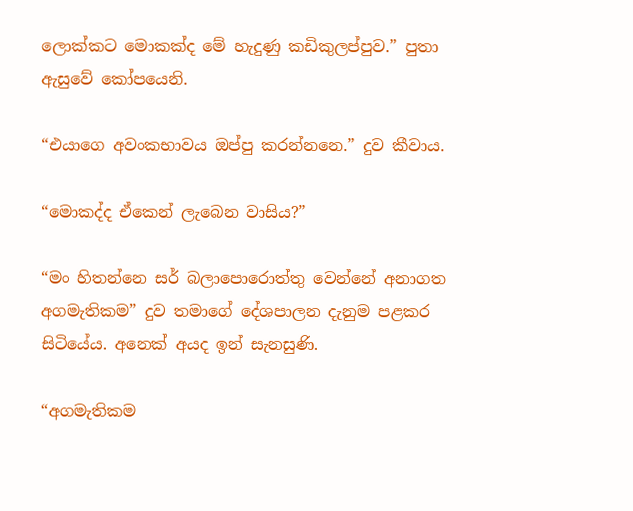ලොක්කට මොකක්ද මේ හැදුණු කඩිකුලප්පුව.” පුතා ඇසුවේ කෝපයෙනි.

“එයාගෙ අවංකභාවය ඔප්පු කරන්නනෙ.” දුව කීවාය.

“මොකද්ද ඒකෙන් ලැබෙන වාසිය?”

“මං හිතන්නෙ සර් බලාපොරොත්තු වෙන්නේ අනාගත අගමැතිකම” දුව තමාගේ දේශපාලන දැනුම පළකර සිටියේය. අනෙක් අයද ඉන් සැනසුණි.

“අගමැතිකම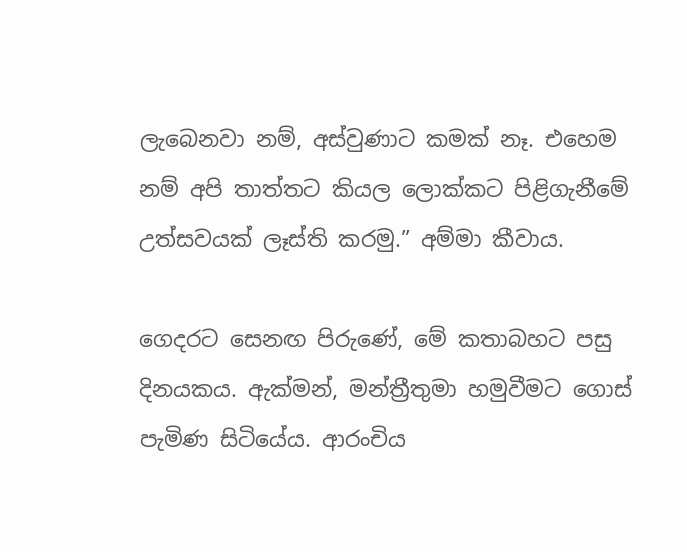ලැබෙනවා නම්, අස්වුණාට කමක් නෑ. එහෙම නම් අපි තාත්තට කියල ලොක්කට පිළිගැනීමේ උත්සවයක් ලෑස්ති කරමු.” අම්මා කීවාය.

ගෙදරට සෙනඟ පිරුණේ, මේ කතාබහට පසු දිනයකය. ඇක්මන්, මන්ත්‍රීතුමා හමුවීමට ගොස් පැමිණ සිටියේය. ආරංචිය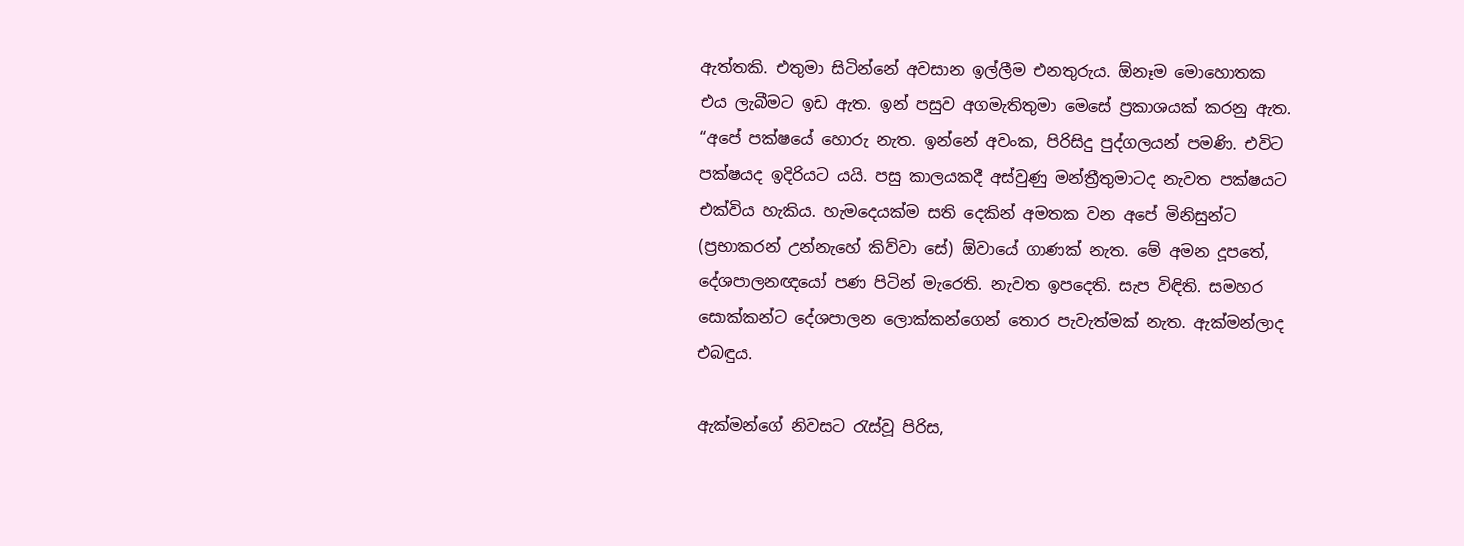ඇත්තකි. එතුමා සිටින්නේ අවසාන ඉල්ලීම එනතුරුය. ඕනෑම මොහොතක එය ලැබීමට ඉඩ ඇත. ඉන් පසුව අගමැතිතුමා මෙසේ ප්‍රකාශයක් කරනු ඇත. “අපේ පක්ෂයේ හොරු නැත. ඉන්නේ අවංක, පිරිසිදු පුද්ගලයන් පමණි. එවිට පක්ෂයද ඉදිරියට යයි. පසු කාලයකදී අස්වුණු මන්ත්‍රීතුමාටද නැවත පක්ෂයට එක්විය හැකිය. හැමදෙයක්ම සති දෙකින් අමතක වන අපේ මිනිසුන්ට (ප්‍රභාකරන් උන්නැහේ කිව්වා සේ) ඕවායේ ගාණක් නැත. මේ අමන දූපතේ, දේශපාලනඥයෝ පණ පිටින් මැරෙති. නැවත ඉපදෙති. සැප විඳිති. සමහර සොක්කන්ට දේශපාලන ලොක්කන්ගෙන් තොර පැවැත්මක් නැත. ඇක්මන්ලාද එබඳුය.

ඇක්මන්ගේ නිවසට රැස්වූ පිරිස,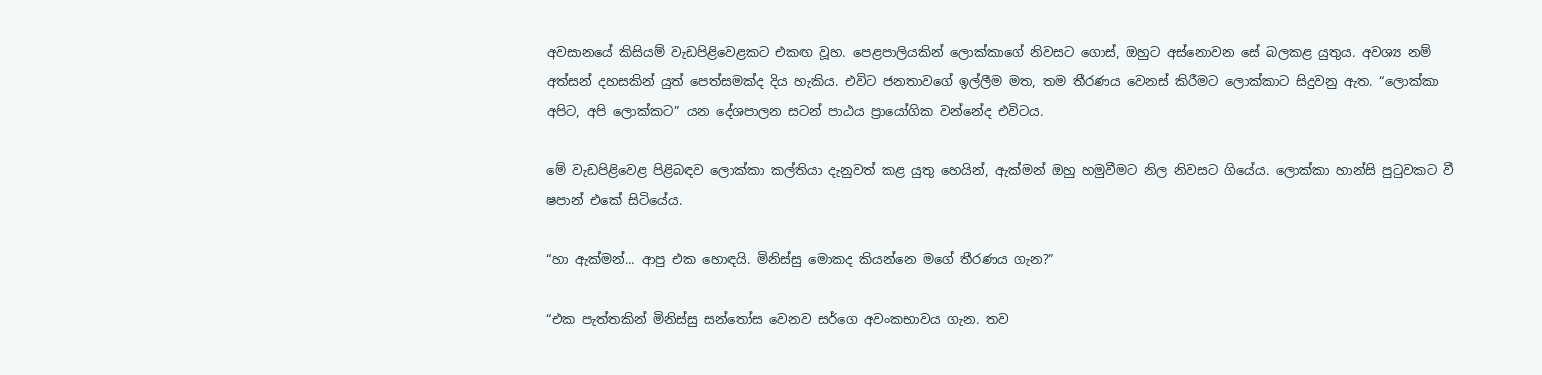අවසානයේ කිසියම් වැඩපිළිවෙළකට එකඟ වූහ. පෙළපාලියකින් ලොක්කාගේ නිවසට ගොස්, ඔහුට අස්නොවන සේ බලකළ යුතුය. අවශ්‍ය නම් අත්සන් දහසකින් යුත් පෙත්සමක්ද දිය හැකිය. එවිට ජනතාවගේ ඉල්ලීම මත, තම තීරණය වෙනස් කිරීමට ලොක්කාට සිදුවනු ඇත. “ලොක්කා අපිට, අපි ලොක්කට” යන දේශපාලන සටන් පාඨය ප්‍රායෝගික වන්නේද එවිටය.

මේ වැඩපිළිවෙළ පිළිබඳව ලොක්කා කල්තියා දැනුවත් කළ යුතු හෙයින්, ඇක්මන් ඔහු හමුවීමට නිල නිවසට ගියේය. ලොක්කා හාන්සි පුටුවකට වී ෂපාන් එකේ සිටියේය.

“හා ඇක්මන්... ආපු එක හොඳයි. මිනිස්සු මොකද කියන්නෙ මගේ තීරණය ගැන?”

“එක පැත්තකින් මිනිස්සු සන්තෝස වෙනව සර්ගෙ අවංකභාවය ගැන. තව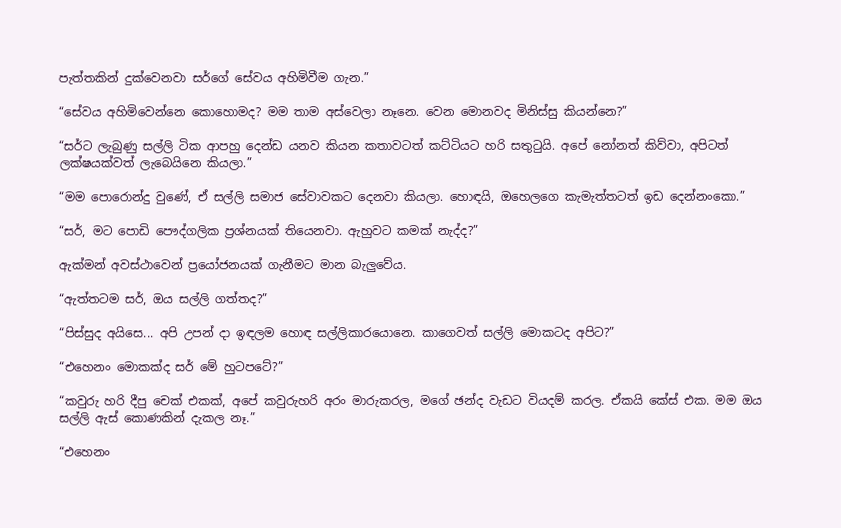පැත්තකින් දුක්වෙනවා සර්ගේ සේවය අහිමිවීම ගැන.”

“සේවය අහිමිවෙන්නෙ කොහොමද? මම තාම අස්වෙලා නෑනෙ. වෙන මොනවද මිනිස්සු කියන්නෙ?”

“සර්ට ලැබුණු සල්ලි ටික ආපහු දෙන්ඩ යනව කියන කතාවටත් කට්ටියට හරි සතුටුයි. අපේ නෝනත් කිව්වා, අපිටත් ලක්ෂයක්වත් ලැබෙයිනෙ කියලා.”

“මම පොරොන්දු වුණේ, ඒ සල්ලි සමාජ සේවාවකට දෙනවා කියලා. හොඳයි, ඔහෙලගෙ කැමැත්තටත් ඉඩ දෙන්නංකො.”

“සර්, මට පොඩි පෞද්ගලික ප්‍රශ්නයක් තියෙනවා. ඇහුවට කමක් නැද්ද?”

ඇක්මන් අවස්ථාවෙන් ප්‍රයෝජනයක් ගැනීමට මාන බැලුවේය.

“ඇත්තටම සර්, ඔය සල්ලි ගත්තද?”

“පිස්සුද අයිසෙ... අපි උපන් දා ඉඳලම හොඳ සල්ලිකාරයොනෙ. කාගෙවත් සල්ලි මොකටද අපිට?”

“එහෙනං මොකක්ද සර් මේ හුටපටේ?”

“කවුරු හරි දීපු චෙක් එකක්, අපේ කවුරුහරි අරං මාරුකරල, මගේ ඡන්ද වැඩට වියදම් කරල. ඒකයි කේස් එක. මම ඔය සල්ලි ඇස් කොණකින් දැකල නෑ.”

“එහෙනං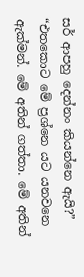සර් ආපහු දෙන්නං කියන්නෙ ඇයි?”
“එතකොට මේ ප්‍රශ්නෙ යට යනවනෙ ඇක්මන්. මේ අතින් ගත්තා. මේ අතින්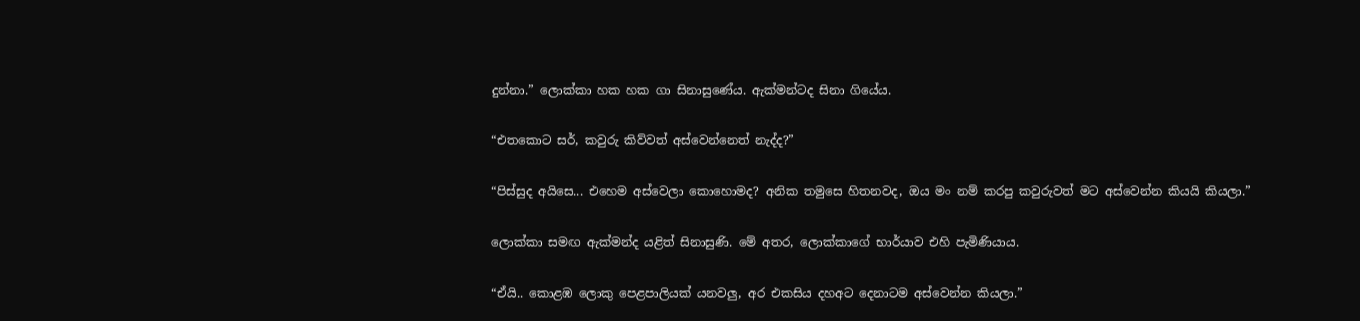දුන්නා.” ලොක්කා හක හක ගා සිනාසුණේය. ඇක්මන්ටද සිනා ගියේය.

“එතකොට සර්, කවුරු කිව්වත් අස්වෙන්නෙත් නැද්ද?”

“පිස්සුද අයිසෙ... එහෙම අස්වෙලා කොහොමද? අනික තමුසෙ හිතනවද, ඔය මං නම් කරපු කවුරුවත් මට අස්වෙන්න කියයි කියලා.”

ලොක්කා සමඟ ඇක්මන්ද යළිත් සිනාසුණි. මේ අතර, ලොක්කාගේ භාර්යාව එහි පැමිණියාය.

“ඒයි.. කොළඹ ලොකු පෙළපාලියක් යනවලු, අර එකසිය දහඅට දෙනාටම අස්වෙන්න කියලා.”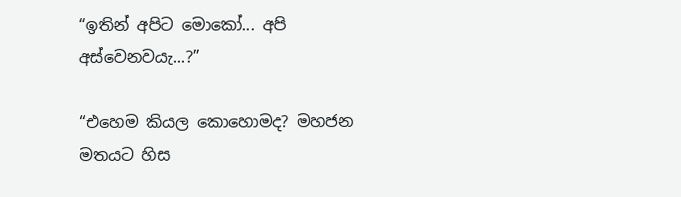“ඉතින් අපිට මොකෝ... අපි අස්වෙනවයැ...?”

“එහෙම කියල කොහොමද? මහජන මතයට හිස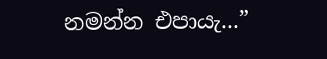නමන්න එපායැ...”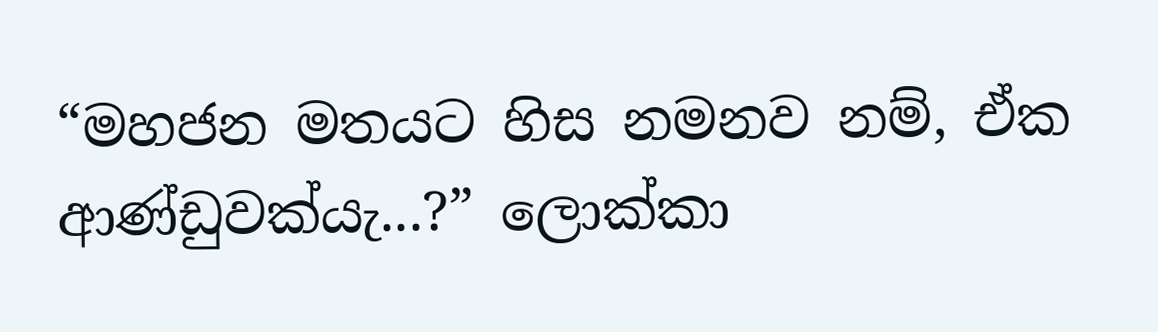“මහජන මතයට හිස නමනව නම්, ඒක ආණ්ඩුවක්යැ...?” ලොක්කා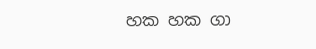හක හක ගා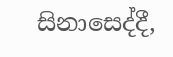සිනාසෙද්දී,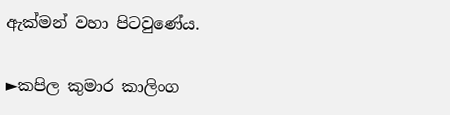ඇක්මන් වහා පිටවුණේය.

►කපිල කුමාර කාලිංග